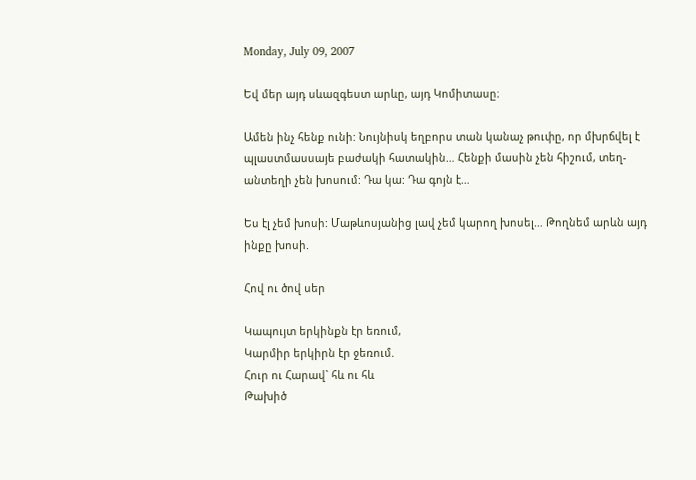Monday, July 09, 2007

Եվ մեր այդ սևազգեստ արևը, այդ Կոմիտասը։

Ամեն ինչ հենք ունի: Նույնիսկ եղբորս տան կանաչ թուփը, որ մխրճվել է պլաստմասսայե բաժակի հատակին… Հենքի մասին չեն հիշում, տեղ-անտեղի չեն խոսում: Դա կա: Դա գոյն է…

Ես էլ չեմ խոսի: Մաթևոսյանից լավ չեմ կարող խոսել… Թողնեմ արևն այդ ինքը խոսի.

Հով ու ծով սեր

Կապույտ երկինքն էր եռում,
Կարմիր երկիրն էր ջեռում.
Հուր ու Հարավ` հև ու հև
Թախիծ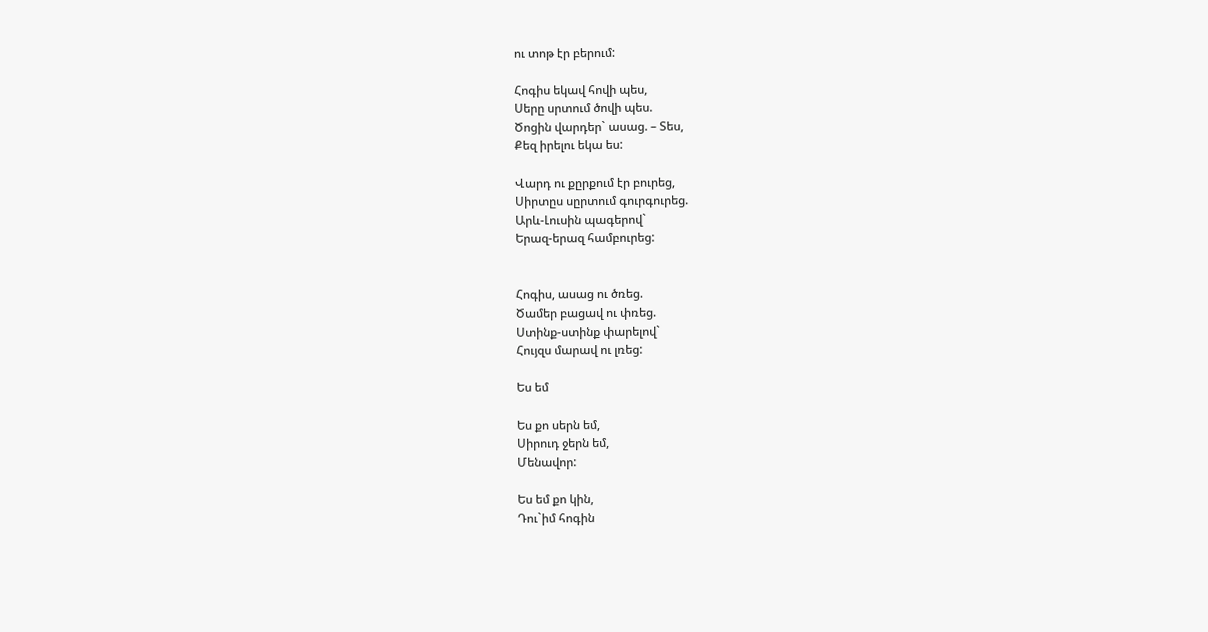ու տոթ էր բերում:

Հոգիս եկավ հովի պես,
Սերը սրտում ծովի պես.
Ծոցին վարդեր` ասաց. – Տես,
Քեզ իրելու եկա ես:

Վարդ ու քըրքում էր բուրեց,
Սիրտըս սըրտում գուրգուրեց.
Արև-Լուսին պագերով`
Երազ-երազ համբուրեց:


Հոգիս, ասաց ու ծռեց.
Ծամեր բացավ ու փռեց.
Ստինք-ստինք փարելով`
Հույզս մարավ ու լռեց:

Ես եմ

Ես քո սերն եմ,
Սիրուդ ջերն եմ,
Մենավոր:

Ես եմ քո կին,
Դու`իմ հոգին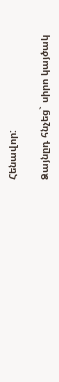Հենավոր:

Ձայնըդ հնչեց` սիրո կայծակ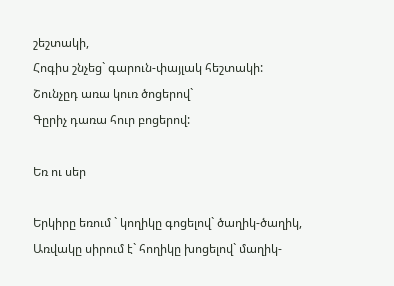շեշտակի,
Հոգիս շնչեց` գարուն-փայլակ հեշտակի:
Շունչըդ առա կուռ ծոցերով`
Գըրիչ դառա հուր բոցերով:

Եռ ու սեր

Երկիրը եռում ` կողիկը գոցելով` ծաղիկ-ծաղիկ,
Առվակը սիրում է` հողիկը խոցելով` մաղիկ-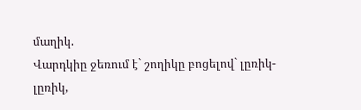մաղիկ.
Վարդկիը ջեռում է` շողիկը բոցելով` լըռիկ-լըռիկ,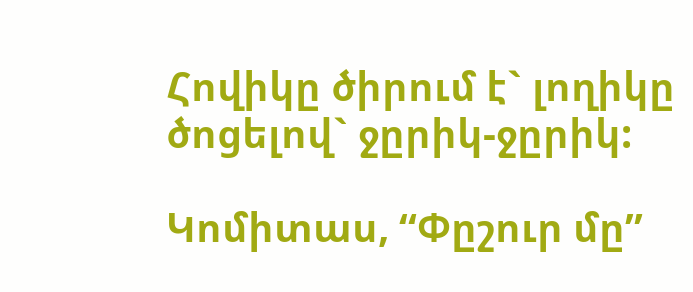Հովիկը ծիրում է` լողիկը ծոցելով` ջըրիկ-ջըրիկ:

Կոմիտաս, “Փըշուր մը”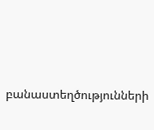բանաստեղծությունների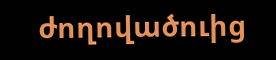ժողովածուից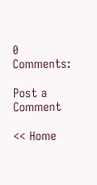0 Comments:

Post a Comment

<< Home